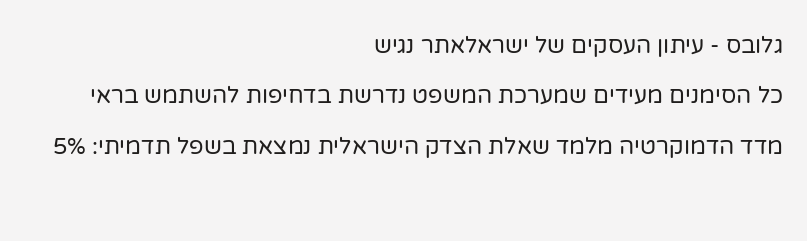גלובס - עיתון העסקים של ישראלאתר נגיש

כל הסימנים מעידים שמערכת המשפט נדרשת בדחיפות להשתמש בראי

מדד הדמוקרטיה מלמד שאלת הצדק הישראלית נמצאת בשפל תדמיתי: 5%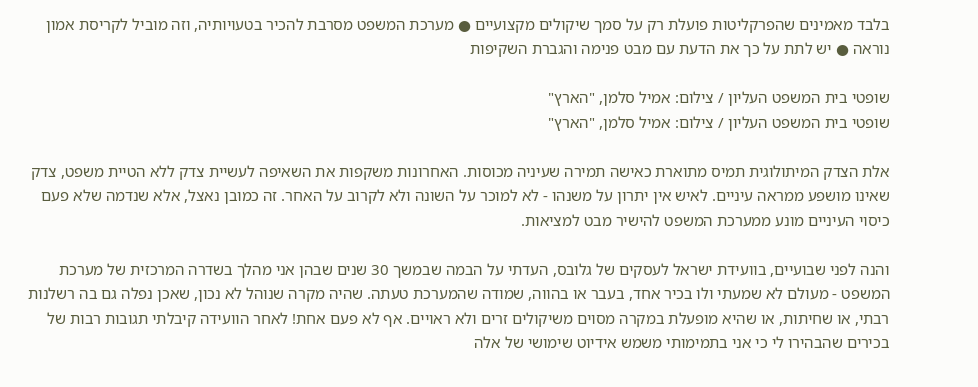בלבד מאמינים שהפרקליטות פועלת רק על סמך שיקולים מקצועיים ● מערכת המשפט מסרבת להכיר בטעויותיה, וזה מוביל לקריסת אמון נוראה ● יש לתת על כך את הדעת עם מבט פנימה והגברת השקיפות

שופטי בית המשפט העליון / צילום: אמיל סלמן, "הארץ"
שופטי בית המשפט העליון / צילום: אמיל סלמן, "הארץ"

אלת הצדק המיתולוגית תמיס מתוארת כאישה תמירה שעיניה מכוסות. האחרונות משקפות את השאיפה לעשיית צדק ללא הטיית משפט, צדק שאינו מושפע ממראה עיניים. לאיש אין יתרון על משנהו - לא למוכר על השונה ולא לקרוב על האחר. זה כמובן נאצל, אלא שנדמה שלא פעם כיסוי העיניים מונע ממערכת המשפט להישיר מבט למציאות.

והנה לפני שבועיים, בוועידת ישראל לעסקים של גלובס, העדתי על הבמה שבמשך 30 שנים שבהן אני מהלך בשדרה המרכזית של מערכת המשפט - מעולם לא שמעתי ולו בכיר אחד, בעבר או בהווה, שמודה שהמערכת טעתה. שהיה מקרה שנוהל לא נכון, שאכן נפלה גם בה רשלנות רבתי, או שחיתות, או שהיא מופעלת במקרה מסוים משיקולים זרים ולא ראויים. אף לא פעם אחת! לאחר הוועידה קיבלתי תגובות רבות של בכירים שהבהירו לי כי אני בתמימותי משמש אידיוט שימושי של אלה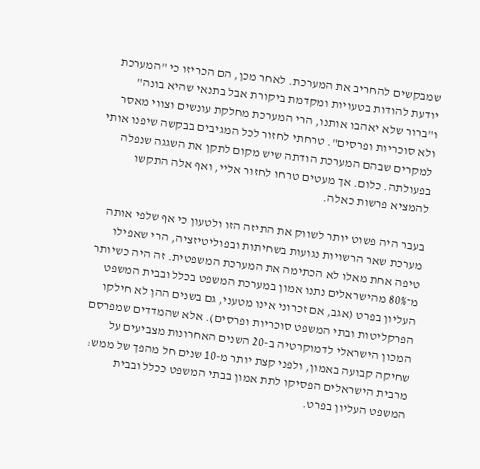שמבקשים להחריב את המערכת. לאחר מכן, הם הכריזו כי "המערכת יודעת להודות בטעויות ומקדמת ביקורת אבל בתנאי שהיא בונה" ו"ברור שלא יאהבו אותנו, הרי המערכת מחלקת עונשים וצווי מאסר ולא סוכריות ופרסים". טרחתי לחזור לכל המגיבים בבקשה שיפנו אותי למקרים שבהם המערכת הודתה שיש מקום לתקן את השגגה שנפלה בפעולתה. כלום. אך מעטים טרחו לחזור אליי, ואף אלה התקשו להמציא פרשות כאלה.

בעבר היה פשוט יותר לשווק את התיזה הזו ולטעון כי אף שלפי אותה מערכת שאר הרשויות נגועות בשחיתות ובפוליטיזציה, הרי שאפילו טיפה אחת מאלו לא הכתימה את המערכת המשפטית. זה היה כשיותר מ־80% מהישראלים נתנו אמון במערכת המשפט בכלל ובבית המשפט העליון בפרט (אגב, אם זכרוני אינו מטעני, גם בשנים ההן לא חילקו הפרקליטות ובתי המשפט סוכריות ופרסים). אלא שהמדדים שמפרסם המכון הישראלי לדמוקרטיה ב-20 השנים האחרונות מצביעים על שחיקה קבועה באמון, ולפני קצת יותר מ-10 שנים חל מהפך של ממש: מרבית הישראלים הפסיקו לתת אמון בבתי המשפט ככלל ובבית המשפט העליון בפרט.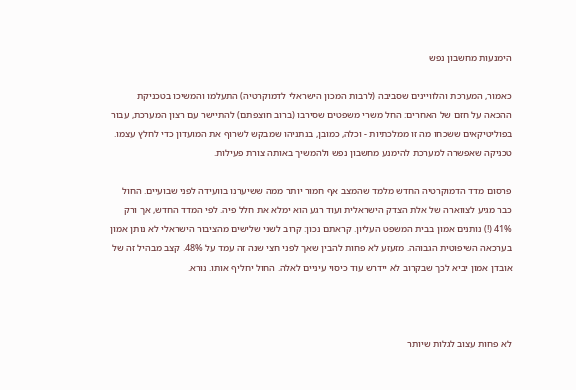הימנעות מחשבון נפש

כאמור, המערכת והלוויינים שסביבה (לרבות המכון הישראלי לדמוקרטיה) התעלמו והמשיכו בטכניקת ההכאה על חזם של האחרים: החל משרי משפטים שסירבו (ברוב חוצפתם) להתיישר עם רצון המערכת, עבור בפוליטיקאים ששכחו מה זו ממלכתיות - וכלה, כמובן, בנתניהו שמבקש לשרוף את המועדון כדי לחלץ עצמו. טכניקה שאפשרה למערכת להימנע מחשבון נפש ולהמשיך באותה צורת פעילות.

פרסום מדד הדמוקרטיה החדש מלמד שהמצב אף חמור יותר ממה ששיערנו בוועידה לפני שבועיים. החול כבר מגיע לצווארה של אלת הצדק הישראלית ועוד רגע הוא ימלא את חלל פיה. לפי המדד החדש, אך ורק 41% (!) נותנים אמון בבית המשפט העליון. קראתם נכון: קרוב לשני שלישים מהציבור הישראלי לא נותן אמון בערכאה השיפוטית הגבוהה. מזעזע לא פחות להבין שאך לפני חצי שנה זה עמד על 48%. קצב מבהיל זה של אובדן אמון יביא לכך שבקרוב לא יידרש עוד כיסוי עיניים לאלה. החול יחליף אותו. נורא.



לא פחות עצוב לגלות שיותר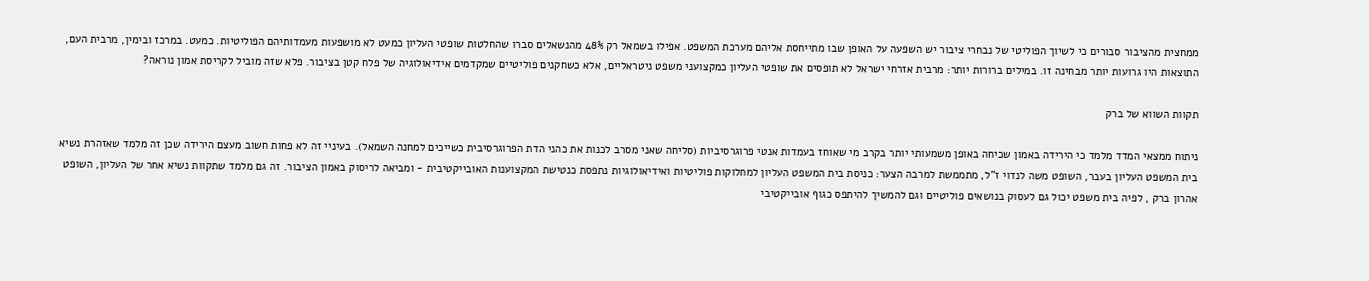ממחצית מהציבור סבורים כי לשיוך הפוליטי של נבחרי ציבור יש השפעה על האופן שבו מתייחסת אליהם מערכת המשפט. אפילו בשמאל רק 48% מהנשאלים סברו שהחלטות שופטי העליון כמעט לא מושפעות מעמדותיהם הפוליטיות. כמעט. במרכז ובימין, מרבית העם, התוצאות היו גרועות יותר מבחינה זו. במילים ברורות יותר: מרבית אזרחי ישראל לא תופסים את שופטי העליון כמקצועני משפט ניטראליים, אלא כשחקנים פוליטיים שמקדמים אידיאולוגיה של פלח קטן בציבור. פלא שזה מוביל לקריסת אמון נוראה?

תקוות השווא של ברק

ניתוח ממצאי המדד מלמד כי הירידה באמון שכיחה באופן משמעותי יותר בקרב מי שאוחז בעמדות אנטי פרוגרסיביות (סליחה שאני מסרב לכנות את כהני הדת הפרוגרסיבית כשייכים למחנה השמאל). בעיניי זה לא פחות חשוב מעצם הירידה שכן זה מלמד שאזהרת נשיא בית המשפט העליון בעבר, השופט משה לנדוי ז"ל, מתממשת למרבה הצער: כניסת בית המשפט העליון למחלוקות פוליטיות ואידיאולוגיות נתפסת כנטישת המקצוענות האובייקטיבית - ומביאה לריסוק באמון הציבור. זה גם מלמד שתקוות נשיא אחר של העליון, השופט אהרון ברק , לפיה בית משפט יכול גם לעסוק בנושאים פוליטיים וגם להמשיך להיתפס כגוף אובייקטיבי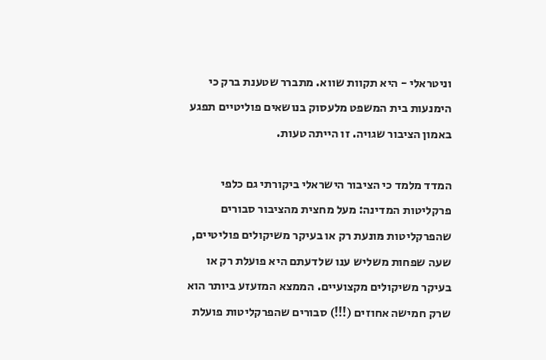וניטראלי - היא תקוות שווא. מתברר שטענת ברק כי הימנעות בית המשפט מלעסוק בנושאים פוליטיים תפגע באמון הציבור שגויה. זו הייתה טעות.

המדד מלמד כי הציבור הישראלי ביקורתי גם כלפי פרקליטות המדינה: מעל מחצית מהציבור סבורים שהפרקליטות מּונעת רק או בעיקר משיקולים פוליטיים, שעה שפחות משליש ענו שלדעתם היא פועלת רק או בעיקר משיקולים מקצועיים. הממצא המזעזע ביותר הוא שרק חמישה אחוזים (!!!) סבורים שהפרקליטות פועלת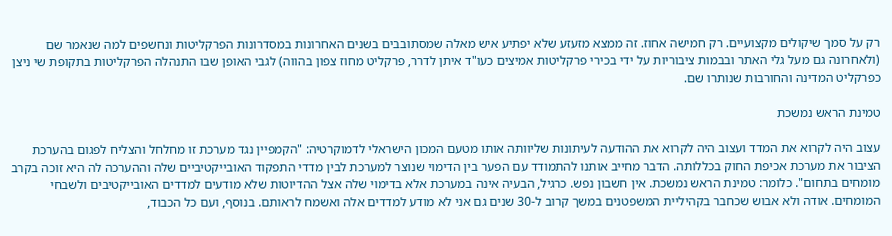רק על סמך שיקולים מקצועיים. רק חמישה אחוז. זה ממצא מזעזע שלא יפתיע איש מאלה שמסתובבים בשנים האחרונות במסדרונות הפרקליטות ונחשפים למה שנאמר שם (ולאחרונה גם מעל גלי האתר ובבמות ציבוריות על ידי בכירי פרקליטות אמיצים כעו"ד איתן לדרר, פרקליט מחוז צפון בהווה) לגבי האופן שבו התנהלה הפרקליטות בתקופת שי ניצן כפרקליט המדינה והחורבות שנותרו שם.

טמינת הראש נמשכת

עצוב היה לקרוא את המדד ועצוב היה לקרוא את ההודעה לעיתונות שליוותה אותו מטעם המכון הישראלי לדמוקרטיה: "הקמפיין נגד מערכת זו מחלחל והצליח לפגום בהערכת הציבור את מערכת אכיפת החוק בכללותה. הדבר מחייב אותנו להתמודד עם הפער בין הדימוי שנוצר למערכת לבין מדדי התפקוד האובייקטיביים שלה וההערכה לה היא זוכה בקרב מומחים בתחום". כלומר: טמינת הראש נמשכת. אין חשבון נפש. כרגיל, הבעיה אינה במערכת אלא בדימוי שלה אצל ההדיוטות שלא מודעים למדדים האובייקטיבים ולשבחי המומחים. אודה ולא אבוש שכחבר בקהיליית המשפטנים במשך קרוב ל-30 שנים גם אני לא מודע למדדים אלה ואשמח לראותם. בנוסף, ועם כל הכבוד,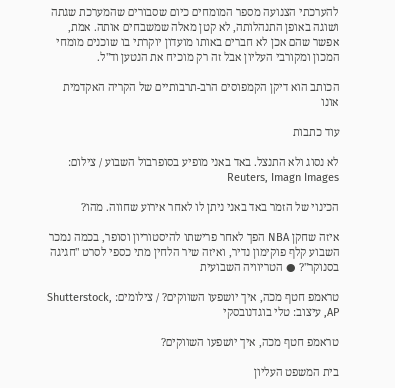להערכתי הצנועה מספר המומחים כיום שסבורים שהמערכת שגתה ושוגה באופן התנהלותה, לא קטן מאלה שמשבחים אותה. אמת, אפשר שהם אכן לא חברים באותו מועדון יוקרתי בו שוכנים מומחי המכון ומקורבי העליון אבל זה רק מוכיח את הנטען וד"ל.

הכותב הוא דיקן הקמפוסים הרב-תרבותיים של הקריה האקדמית אונו

עוד כתבות

לא נסוג ולא התנצל. באד באני מופיע בסופרבול השבוע / צילום: Reuters, Imagn Images

הכינוי של הזמר באד באני ניתן לו לאחר אירוע שחווה. מהו?

איזה שחקן NBA הפך לאחר פרישתו להיסטוריון וסופר, בכמה נמכר השבוע קלף פוקימון נדיר, ואיזה שיר הלחין מתי כספי לסרט "חגיגה בסנוקר"? ● הטריוויה השבועית

טראמפ חטף מכה, איך יושפעו השווקים? / צילומים: Shutterstock, AP, עיצוב: טלי בוגדנובסקי

טראמפ חטף מכה, איך יושפעו השווקים?

בית המשפט העליון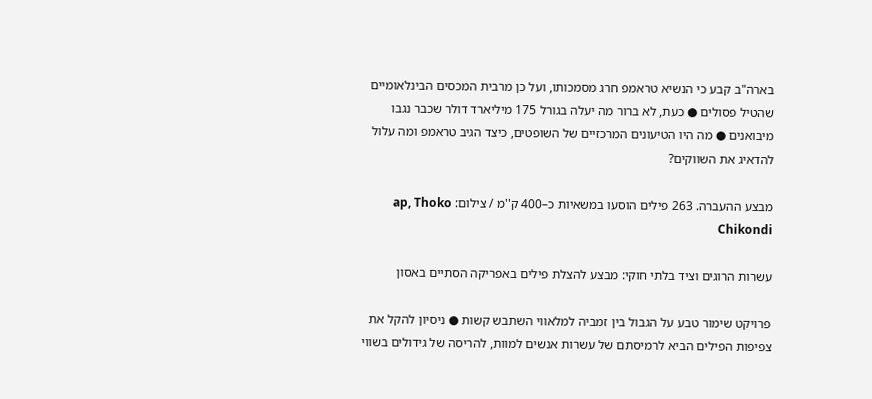בארה"ב קבע כי הנשיא טראמפ חרג מסמכותו, ועל כן מרבית המכסים הבינלאומיים שהטיל פסולים ● כעת, לא ברור מה יעלה בגורל 175 מיליארד דולר שכבר נגבו מיבואנים ● מה היו הטיעונים המרכזיים של השופטים, כיצד הגיב טראמפ ומה עלול להדאיג את השווקים?

מבצע ההעברה. 263 פילים הוסעו במשאיות כ–400 ק''מ / צילום: ap, Thoko Chikondi

עשרות הרוגים וציד בלתי חוקי: מבצע להצלת פילים באפריקה הסתיים באסון

פרויקט שימור טבע על הגבול בין זמביה למלאווי השתבש קשות ● ניסיון להקל את צפיפות הפילים הביא לרמיסתם של עשרות אנשים למוות, להריסה של גידולים בשווי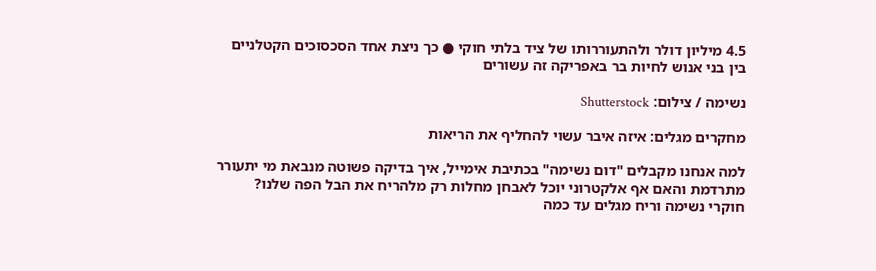4.5 מיליון דולר ולהתעוררותו של ציד בלתי חוקי ● כך ניצת אחד הסכסוכים הקטלניים בין בני אנוש לחיות בר באפריקה זה עשורים

נשימה / צילום: Shutterstock

מחקרים מגלים: איזה איבר עשוי להחליף את הריאות

למה אנחנו מקבלים "דום נשימה" בכתיבת אימייל, איך בדיקה פשוטה מנבאת מי יתעורר מתרדמת והאם אף אלקטרוני יוכל לאבחן מחלות רק מלהריח את הבל הפה שלנו? חוקרי נשימה וריח מגלים עד כמה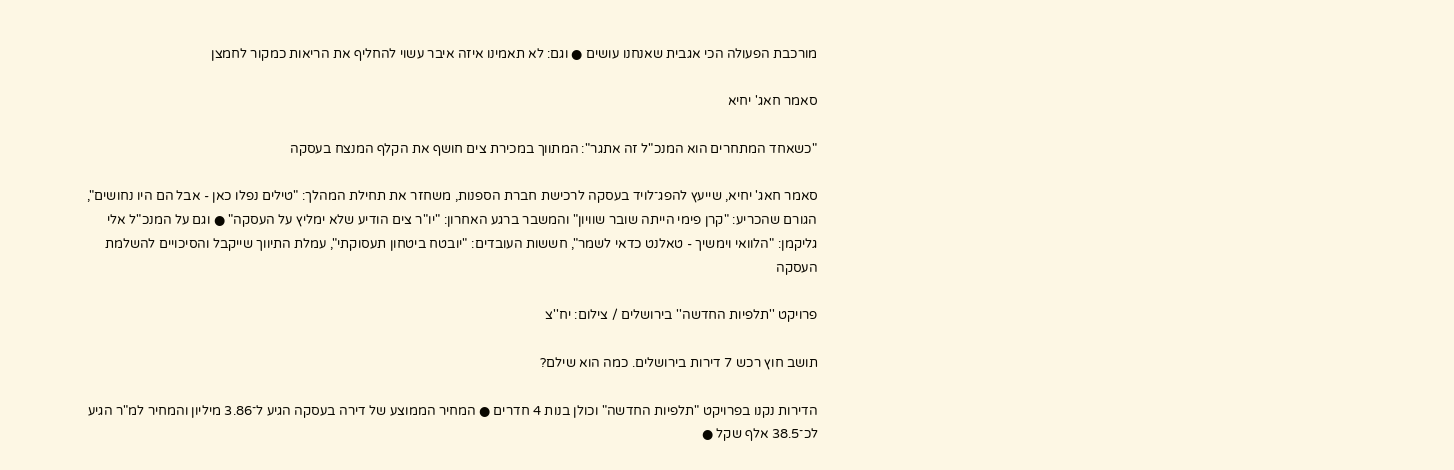מורכבת הפעולה הכי אגבית שאנחנו עושים ● וגם: לא תאמינו איזה איבר עשוי להחליף את הריאות כמקור לחמצן

סאמר חאג' יחיא

"כשאחד המתחרים הוא המנכ"ל זה אתגר": המתווך במכירת צים חושף את הקלף המנצח בעסקה

סאמר חאג' יחיא, שייעץ להפג־לויד בעסקה לרכישת חברת הספנות, משחזר את תחילת המהלך: "טילים נפלו כאן - אבל הם היו נחושים", הגורם שהכריע: "קרן פימי הייתה שובר שוויון" והמשבר ברגע האחרון: "יו"ר צים הודיע שלא ימליץ על העסקה" ● וגם על המנכ"ל אלי גליקמן: "הלוואי וימשיך - טאלנט כדאי לשמר", חששות העובדים: "יובטח ביטחון תעסוקתי", עמלת התיווך שייקבל והסיכויים להשלמת העסקה

פרויקט ''תלפיות החדשה'' בירושלים / צילום: יח''צ

תושב חוץ רכש 7 דירות בירושלים. כמה הוא שילם?

הדירות נקנו בפרויקט "תלפיות החדשה" וכולן בנות 4 חדרים ● המחיר הממוצע של דירה בעסקה הגיע ל־3.86 מיליון והמחיר למ"ר הגיע לכ־38.5 אלף שקל ●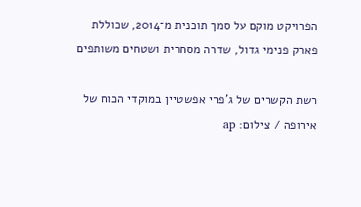הפרויקט מוקם על סמך תוכנית מ־2014, שכוללת פארק פנימי גדול, שדרה מסחרית ושטחים משותפים

רשת הקשרים של ג'פרי אפשטיין במוקדי הכוח של אירופה / צילום: ap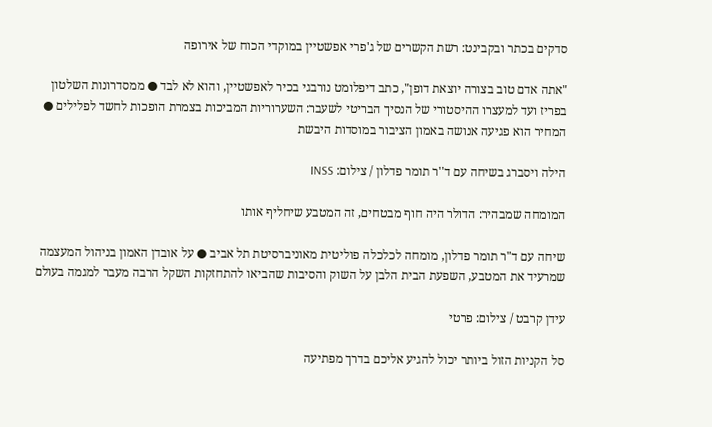סדקים בכתר ובקבינט: רשת הקשרים של ג'פרי אפשטיין במוקדי הכוח של אירופה

"אתה אדם טוב בצורה יוצאת דופן", כתב דיפלומט נורבגי בכיר לאפשטיין, והוא לא לבד ● ממסדרונות השלטון בפריז ועד למעצרו ההיסטורי של הנסיך הבריטי לשעבר: השערוריות המביכות בצמרת הופכות לחשד לפלילים ● המחיר הוא פגיעה אנושה באמון הציבור במוסדות היבשת

הילה ויסברג בשיחה עם ד''ר תומר פדלון / צילום: INSS

המומחה שמבהיר: הדולר היה חוף מבטחים, זה המטבע שיחליף אותו

שיחה עם ד"ר תומר פדלון, מומחה לכלכלה פוליטית מאוניברסיטת תל אביב ● על אובדן האמון בניהול המעצמה שמרעיד את המטבע, השפעת הבית הלבן על השוק והסיבות שהביאו להתחזקות השקל הרבה מעבר למגמה בעולם

עידן קרבט / צילום: פרטי

סל הקניות הזול ביותר יכול להגיע אליכם בדרך מפתיעה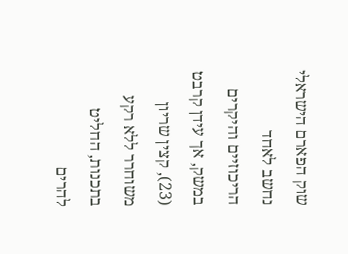שוק הפארם הישראלי נחשב לאחד הריכוזיים והיקרים במשק, אך עידן קרבט (23), קצין שריון משוחרר ללא רקע בתכנות, החליט להרים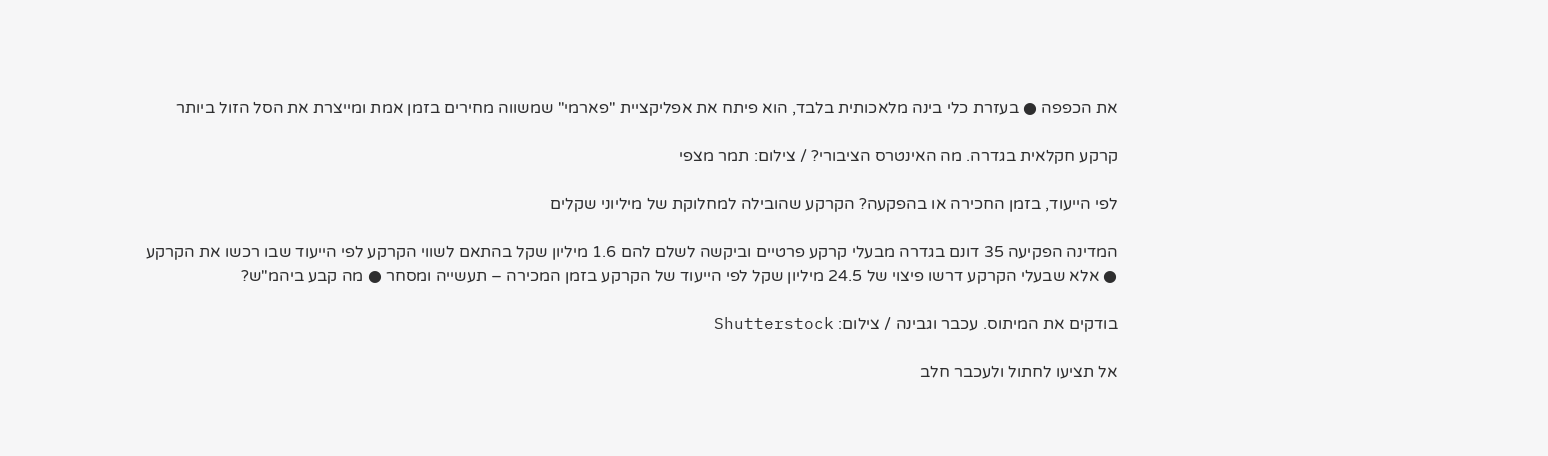את הכפפה ● בעזרת כלי בינה מלאכותית בלבד, הוא פיתח את אפליקציית "פארמי" שמשווה מחירים בזמן אמת ומייצרת את הסל הזול ביותר

קרקע חקלאית בגדרה. מה האינטרס הציבורי? / צילום: תמר מצפי

לפי הייעוד, בזמן החכירה או בהפקעה? הקרקע שהובילה למחלוקת של מיליוני שקלים

המדינה הפקיעה 35 דונם בגדרה מבעלי קרקע פרטיים וביקשה לשלם להם 1.6 מיליון שקל בהתאם לשווי הקרקע לפי הייעוד שבו רכשו את הקרקע ● אלא שבעלי הקרקע דרשו פיצוי של 24.5 מיליון שקל לפי הייעוד של הקרקע בזמן המכירה – תעשייה ומסחר ● מה קבע ביהמ"ש?

בודקים את המיתוס. עכבר וגבינה / צילום: Shutterstock

אל תציעו לחתול ולעכבר חלב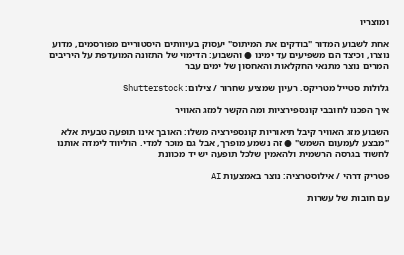ומוצריו

אחת לשבוע המדור "בודקים את המיתוס" יעסוק בעיוותים היסטוריים מפורסמים, מדוע נוצרו, וכיצד הם משפיעים עד ימינו ● והשבוע: הדימוי של התזונה המועדפת על היריבים המרים נוצר מתנאי החקלאות והאחסון של ימים עבר

גלולות סטייל מטריקס. רעיון שמציע שחרור / צילום: Shutterstock

איך הפכנו לחובבי קונספירציות ומה הקשר למזג האוויר

השבוע מזג האוויר קיבל תיאוריות קונספירציה משלו: האובך אינו תופעה טבעית אלא "מבצע לעמעום השמש" ● זה נשמע מופרך, אבל גם מוכר למדי. הוליווד לימדה אותנו לחשוד בגרסה הרשמית ולהאמין שלכל תופעה יש יד מכוונת

פטריק דרהי / אילוסטרציה: נוצר באמצעות AI

עם חובות של עשרות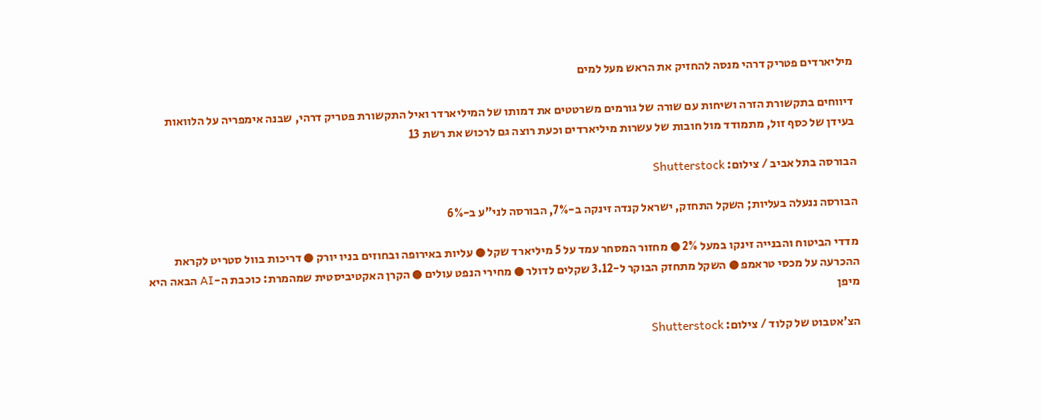מיליארדים פטריק דרהי מנסה להחזיק את הראש מעל למים

דיווחים בתקשורת הזרה ושיחות עם שורה של גורמים משרטטים את דמותו של המיליארדר ואיל התקשורת פטריק דרהי, שבנה אימפריה על הלוואות בעידן של כסף זול, מתמודד מול חובות של עשרות מיליארדים וכעת רוצה גם לרכוש את רשת 13

הבורסה בתל אביב / צילום: Shutterstock

הבורסה ננעלה בעליות; השקל התחזק, ישראל קנדה זינקה ב-7%, הבורסה לני"ע ב-6%

מדדי הביטוח והבנייה זינקו במעל 2% ● מחזור המסחר עמד על 5 מיליארד שקל ● עליות באירופה ובחוזים בניו יורק ● דריכות בוול סטריט לקראת ההכרעה על מכסי טראמפ ● השקל מתחזק הבוקר ל-3.12 שקלים לדולר ● מחירי הנפט עולים ● הקרן האקטיביסטית שמהמרת: כוכבת ה-AI הבאה היא מיפן

הצ'אטבוט של קלוד / צילום: Shutterstock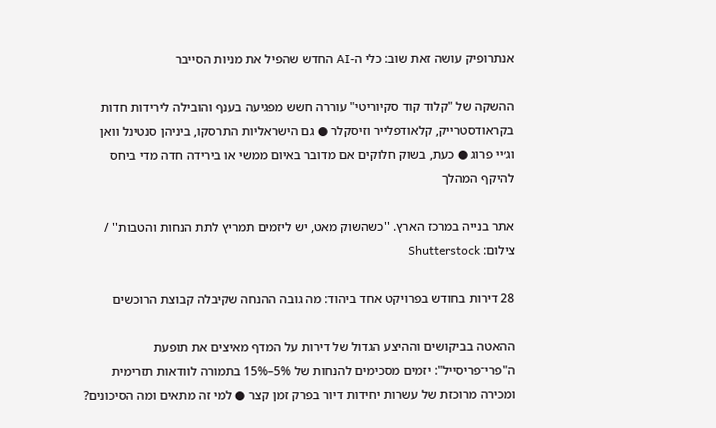אנתרופיק עושה זאת שוב: כלי ה-AI החדש שהפיל את מניות הסייבר

ההשקה של "קלוד קוד סקיוריטי" עוררה חשש מפגיעה בענף והובילה לירידות חדות בקראודסטרייק, קלאודפלייר וזיסקלר ● גם הישראליות התרסקו, ביניהן סנטינל וואן וג׳יי פרוג ● כעת, בשוק חלוקים אם מדובר באיום ממשי או בירידה חדה מדי ביחס להיקף המהלך

אתר בנייה במרכז הארץ. ''כשהשוק מאט, יש ליזמים תמריץ לתת הנחות והטבות'' / צילום: Shutterstock

28 דירות בחודש בפרויקט אחד ביהוד: מה גובה ההנחה שקיבלה קבוצת הרוכשים

ההאטה בביקושים וההיצע הגדול של דירות על המדף מאיצים את תופעת ה"פרי־פריסייל": יזמים מסכימים להנחות של 5%–15% בתמורה לוודאות תזרימית ומכירה מרוכזת של עשרות יחידות דיור בפרק זמן קצר ● למי זה מתאים ומה הסיכונים?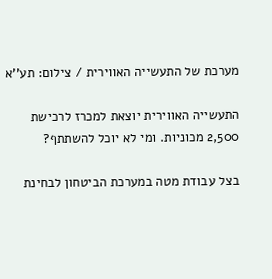מערכת של התעשייה האווירית / צילום: תע''א

התעשייה האווירית יוצאת למכרז לרכישת 2,500 מכוניות. ומי לא יוכל להשתתף?

בצל עבודת מטה במערכת הביטחון לבחינת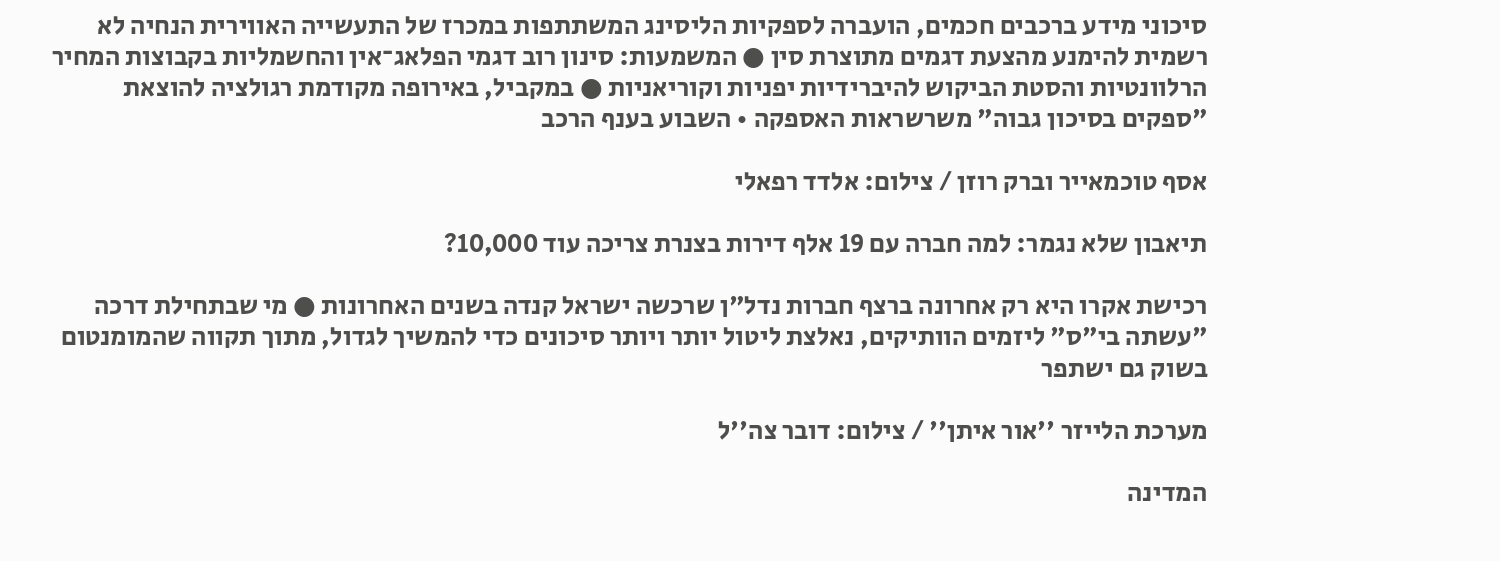סיכוני מידע ברכבים חכמים, הועברה לספקיות הליסינג המשתתפות במכרז של התעשייה האווירית הנחיה לא רשמית להימנע מהצעת דגמים מתוצרת סין ● המשמעות: סינון רוב דגמי הפלאג־אין והחשמליות בקבוצות המחיר הרלוונטיות והסטת הביקוש להיברידיות יפניות וקוריאניות ● במקביל, באירופה מקודמת רגולציה להוצאת "ספקים בסיכון גבוה" משרשראות האספקה • השבוע בענף הרכב

אסף טוכמאייר וברק רוזן / צילום: אלדד רפאלי

תיאבון שלא נגמר: למה חברה עם 19 אלף דירות בצנרת צריכה עוד 10,000?

רכישת אקרו היא רק אחרונה ברצף חברות נדל"ן שרכשה ישראל קנדה בשנים האחרונות ● מי שבתחילת דרכה "עשתה בי"ס" ליזמים הוותיקים, נאלצת ליטול יותר ויותר סיכונים כדי להמשיך לגדול, מתוך תקווה שהמומנטום בשוק גם ישתפר

מערכת הלייזר ''אור איתן'' / צילום: דובר צה''ל

המדינה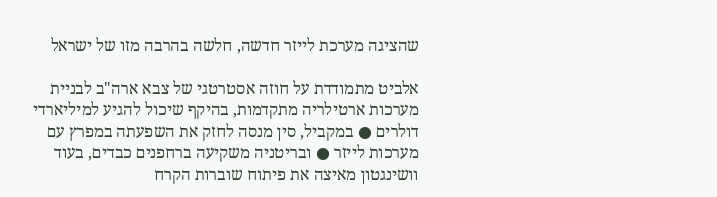שהציגה מערכת לייזר חדשה, חלשה בהרבה מזו של ישראל

אלביט מתמודדת על חוזה אסטרטגי של צבא ארה"ב לבניית מערכות ארטילריה מתקדמות, בהיקף שיכול להגיע למיליארדי דולרים ● במקביל, סין מנסה לחזק את השפעתה במפרץ עם מערכות לייזר ● ובריטניה משקיעה ברחפנים כבדים, בעוד וושינגטון מאיצה את פיתוח שוברות הקרח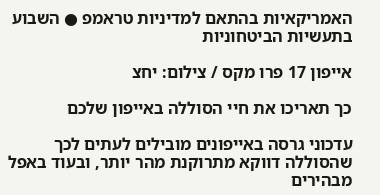האמריקאיות בהתאם למדיניות טראמפ ● השבוע בתעשיות הביטחוניות

אייפון 17 פרו מקס / צילום: יחצ

כך תאריכו את חיי הסוללה באייפון שלכם

עדכוני גרסה באייפונים מובילים לעתים לכך שהסוללה דווקא מתרוקנת מהר יותר, ובעוד באפל מבהירים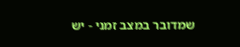שמדובר במצב זמני - יש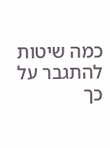כמה שיטות להתגבר על כך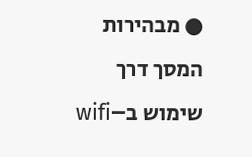● מבהירות המסך דרך שימוש ב–wifi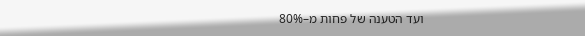ועד הטענה של פחות מ–80%